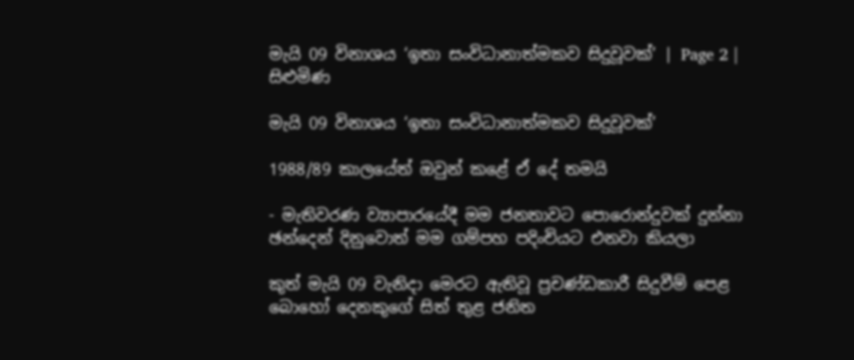මැයි 09 විනාශය ‘ඉතා සංවිධානාත්මකව සිදුවූවක්’ | Page 2 | සිළුමිණ

මැයි 09 විනාශය ‘ඉතා සංවිධානාත්මකව සිදුවූවක්’

1988/89 කාලයේත් ඔවුන් කළේ ඒ දේ තමයි

- මැතිවරණ ව්‍යාපාරයේදී මම ජනතාවට පොරොන්දුවක් දුන්නා ඡන්දෙන් දිනුවොත් මම ගම්පහ පදිංචියට එනවා කියලා

කුත් මැයි 09 වැනිදා මෙරට ඇතිවූ ප්‍රචණ්ඩකාරී සිදුවීම් පෙළ බොහෝ දෙනකුගේ සිත් තුළ ජනිත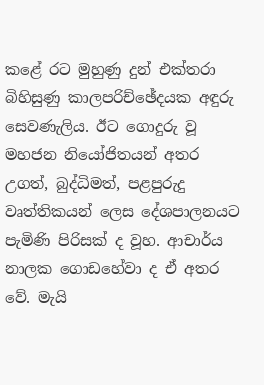කළේ රට මුහුණු දුන් එක්තරා බිහිසුණු කාලපරිච්ඡේදයක අඳුරු සෙවණැලිය. ඊට ගොදුරු වූ මහජන නියෝජිතයන් අතර උගත්, බුද්ධිමත්, පළපුරුදු වෘත්තිකයන් ලෙස දේශපාලනයට පැමිණි පිරිසක් ද වූහ. ආචාර්ය නාලක ගොඩහේවා ද ඒ අතර වේ. මැයි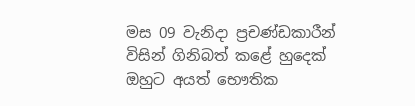මස 09 වැනිදා ප්‍රචණ්ඩකාරීන් විසින් ගිනිබත් කළේ හුදෙක් ඔහුට අයත් භෞතික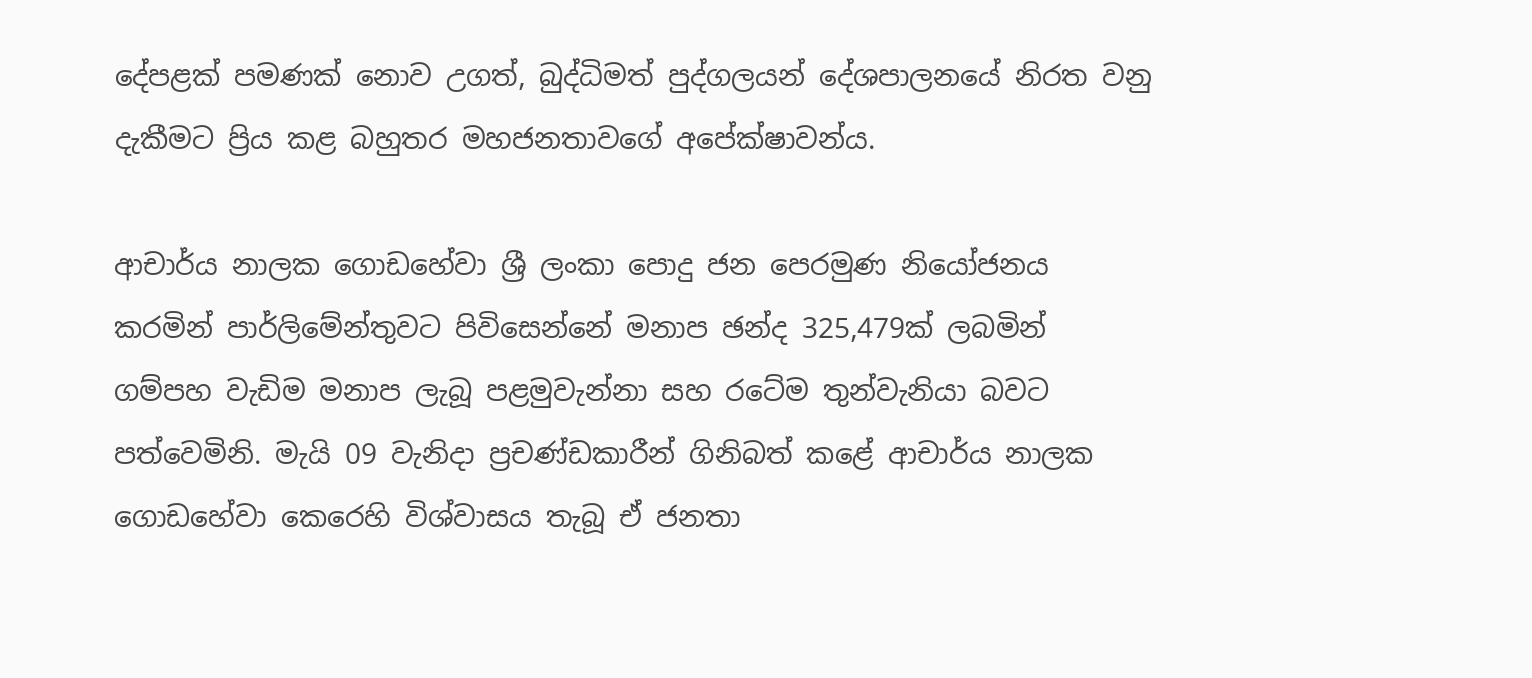දේපළක් පමණක් නොව උගත්, බුද්ධිමත් පුද්ගලයන් දේශපාලනයේ නිරත වනු දැකීමට ප්‍රිය කළ බහුතර මහජනතාවගේ අපේක්ෂාවන්ය.

ආචාර්ය නාලක ගොඩහේවා ශ්‍රී ලංකා පොදු ජන පෙරමුණ නියෝජනය කරමින් පාර්ලිමේන්තුවට පිවිසෙන්නේ මනාප ඡන්ද 325,479ක් ලබමින් ගම්පහ වැඩිම මනාප ලැබූ පළමුවැන්නා සහ රටේම තුන්වැනියා බවට පත්වෙමිනි. මැයි 09 වැනිදා ප්‍රචණ්ඩකාරීන් ගිනිබත් කළේ ආචාර්ය නාලක ගොඩහේවා කෙරෙහි විශ්වාසය තැබූ ඒ ජනතා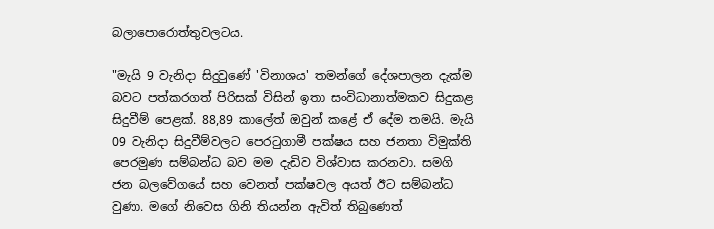බලාපොරොත්තුවලටය.

"මැයි 9 වැනිදා සිදුවුණේ 'විනාශය' තමන්ගේ දේශපාලන දැක්ම බවට පත්කරගත් පිරිසක් විසින් ඉතා සංවිධානාත්මකව සිදුකළ සිදුවීම් පෙළක්. 88,89 කාලේත් ඔවුන් කළේ ඒ දේම තමයි. මැයි 09 වැනිදා සිදුවීම්වලට පෙරටුගාමී පක්ෂය සහ ජනතා විමුක්ති පෙරමුණ සම්බන්ධ බව මම දැඩිව විශ්වාස කරනවා. සමගි ජන බලවේගයේ සහ වෙනත් පක්ෂවල අයත් ඊට සම්බන්ධ වුණා. මගේ නිවෙස ගිනි තියන්න ඇවිත් තිබුණෙත්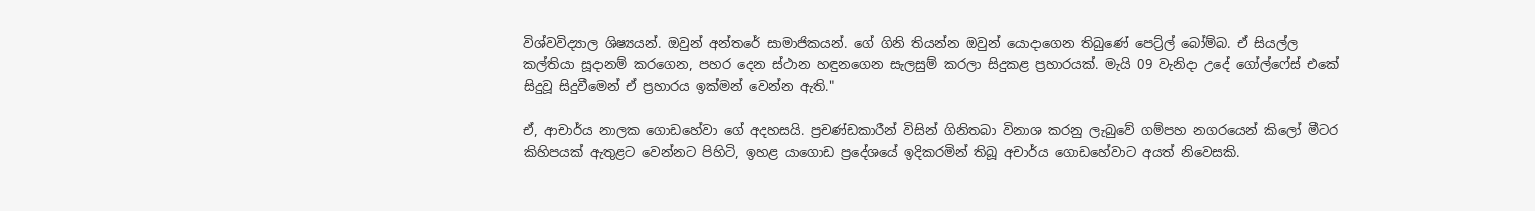විශ්වවිද්‍යාල ශිෂ්‍යයන්. ඔවුන් අන්තරේ සාමාජිකයන්. ගේ ගිනි තියන්න ඔවුන් යොදාගෙන තිබුණේ පෙට්‍ර්ල් බෝම්බ. ඒ සියල්ල කල්තියා සූදානම් කරගෙන, පහර දෙන ස්ථාන හඳුනගෙන සැලසුම් කරලා සිදුකළ ප්‍රහාරයක්. මැයි 09 වැනිදා උදේ ගෝල්ෆේස් එකේ සිදුවූ සිදුවීමෙන් ඒ ප්‍රහාරය ඉක්මන් වෙන්න ඇති."

ඒ, ආචාර්ය නාලක ගොඩහේවා ගේ අදහසයි. ප්‍රචණ්ඩකාරීන් විසින් ගිනිතබා විනාශ කරනු ලැබුවේ ගම්පහ නගරයෙන් කිලෝ මීටර කිහිපයක් ඇතුළට වෙන්නට පිහිටි, ඉහළ යාගොඩ ප්‍රදේශයේ ඉදිකරමින් තිබූ අචාර්ය ගොඩහේවාට අයත් නිවෙසකි.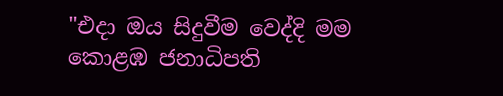"එදා ඔය සිදුවීම වෙද්දි මම කොළඹ ජනාධිපති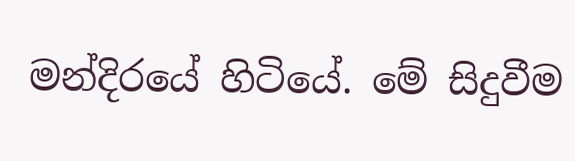මන්දිරයේ හිටියේ. මේ සිදුවීම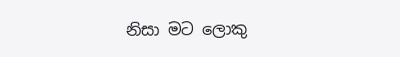නිසා මට ලොකු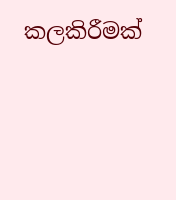කලකිරීමක්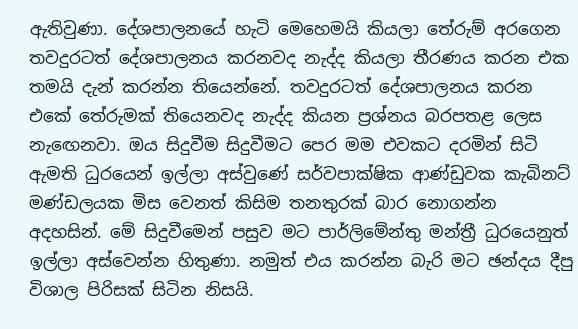ඇතිවුණා. දේශපාලනයේ හැටි මෙහෙමයි කියලා තේරුම් අරගෙන තවදුරටත් දේශපාලනය කරනවද නැද්ද කියලා තීරණය කරන එක තමයි දැන් කරන්න තියෙන්නේ. තවදුරටත් දේශපාලනය කරන එකේ තේරුමක් තියෙනවද නැද්ද කියන ප්‍රශ්නය බරපතළ ලෙස නැඟෙනවා. ඔය සිදුවීම සිදුවීමට පෙර මම එවකට දරමින් සිටි ඇමති ධුරයෙන් ඉල්ලා අස්වුණේ සර්වපාක්ෂික ආණ්ඩුවක කැබිනට් මණ්ඩලයක මිස වෙනත් කිසිම තනතුරක් බාර නොගන්න අදහසින්. මේ සිදුවීමෙන් පසුව මට පාර්ලිමේන්තු මන්ත්‍රී ධුරයෙනුත් ඉල්ලා අස්වෙන්න හිතුණා. නමුත් එය කරන්න බැරි මට ඡන්දය දීපු විශාල පිරිසක් සිටින නිසයි.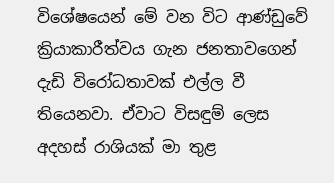විශේෂයෙන් මේ වන විට ආණ්ඩුවේ ක්‍රියාකාරීත්වය ගැන ජනතාවගෙන් දැඩි විරෝධතාවක් එල්ල වී තියෙනවා. ඒවාට විසඳුම් ලෙස අදහස් රාශියක් මා තුළ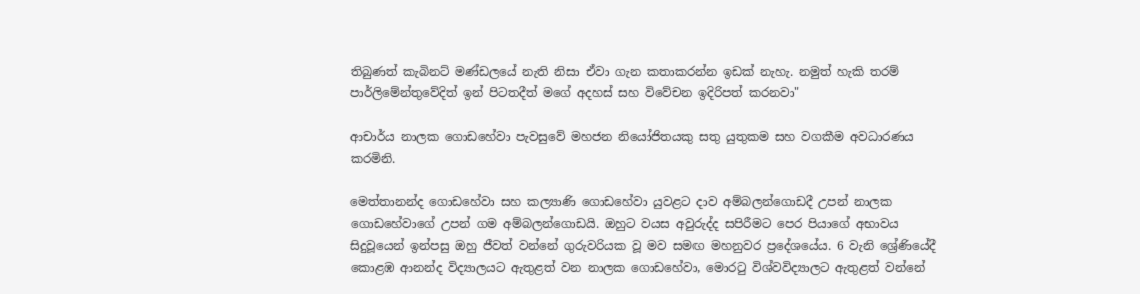තිබුණත් කැබිනට් මණ්ඩලයේ නැති නිසා ඒවා ගැන කතාකරන්න ඉඩක් නැහැ. නමුත් හැකි තරම් පාර්ලිමේන්තුවේදිත් ඉන් පිටතදීත් මගේ අදහස් සහ විවේචන ඉදිරිපත් කරනවා"

ආචාර්ය නාලක ගොඩහේවා පැවසුවේ මහජන නියෝජිතයකු සතු යුතුකම සහ වගකීම අවධාරණය කරමිනි.

මෙත්තානන්ද ගොඩහේවා සහ කල්‍යාණි ගොඩහේවා යුවළට දාව අම්බලන්ගොඩදී උපන් නාලක ගොඩහේවාගේ උපන් ගම අම්බලන්ගොඩයි. ඔහුට වයස අවුරුද්ද සපිරීමට පෙර පියාගේ අභාවය සිදුවූයෙන් ඉන්පසු ඔහු ජීවත් වන්නේ ගුරුවරියක වූ මව සමඟ මහනුවර ප්‍රදේශයේය. 6 වැනි ශ්‍රේණියේදී කොළඹ ආනන්ද විද්‍යාලයට ඇතුළත් වන නාලක ගොඩහේවා, මොරටු විශ්වවිද්‍යාලට ඇතුළත් වන්නේ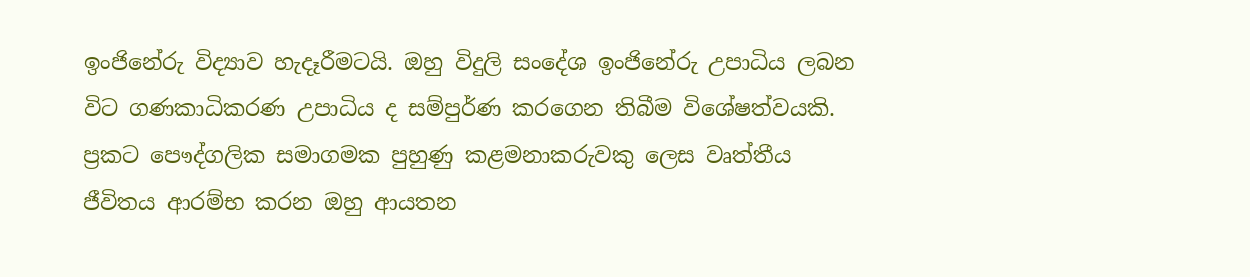ඉංජිනේරු විද්‍යාව හැදෑරීමටයි. ඔහු විදුලි සංදේශ ඉංජිනේරු උපාධිය ලබන විට ගණකාධිකරණ උපාධිය ද සම්පුර්ණ කරගෙන තිබීම විශේෂත්වයකි. ප්‍රකට පෞද්ගලික සමාගමක පුහුණු කළමනාකරුවකු ලෙස වෘත්තීය ජීවිතය ආරම්භ කරන ඔහු ආයතන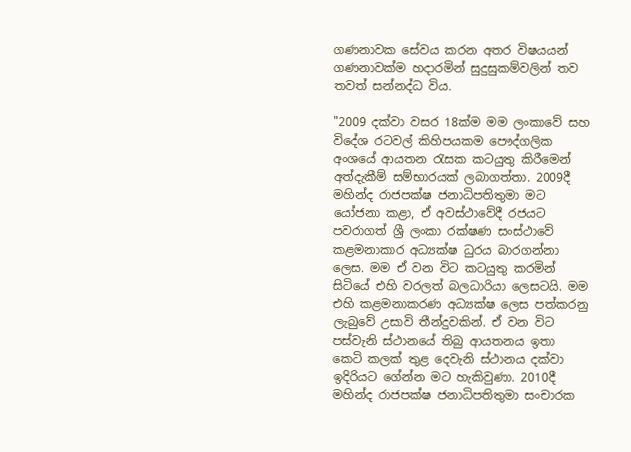ගණනාවක සේවය කරන අතර විෂයයන් ගණනාවක්ම හදාරමින් සුදුසුකම්වලින් තව තවත් සන්නද්ධ විය.

"2009 දක්වා වසර 18ක්ම මම ලංකාවේ සහ විදේශ රටවල් කිහිපයකම පෞද්ගලික අංශයේ ආයතන රැසක කටයුතු කිරීමෙන් අත්දැකීම් සම්භාරයක් ලබාගත්තා. 2009දී මහින්ද රාජපක්ෂ ජනාධිපතිතුමා මට යෝජනා කළා, ඒ අවස්ථාවේදී රජයට පවරාගත් ශ්‍රී ලංකා රක්ෂණ සංස්ථාවේ කළමනාකාර අධ්‍යක්ෂ ධුරය බාරගන්නා ලෙස. මම ඒ වන විට කටයුතු කරමින් සිටියේ එහි වරලත් බලධාරියා ලෙසටයි. මම එහි කළමනාකරණ අධ්‍යක්ෂ ලෙස පත්කරනු ලැබුවේ උසාවි තීන්දුවකින්. ඒ වන විට පස්වැනි ස්ථානයේ තිබු ආයතනය ඉතා කෙටි කලක් තුළ දෙවැනි ස්ථානය දක්වා ඉදිරියට ගේන්න මට හැකිවුණා. 2010දී මහින්ද රාජපක්ෂ ජනාධිපතිතුමා සංචාරක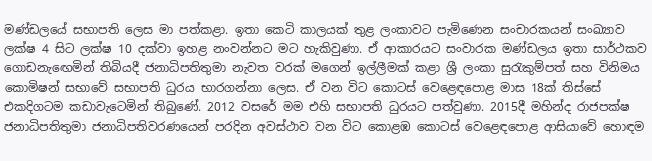මණ්ඩලයේ සභාපති ලෙස මා පත්කළා. ඉතා කෙටි කාලයක් තුළ ලංකාවට පැමිණෙන සංචාරකයන් සංඛ්‍යාව ලක්ෂ 4 සිට ලක්ෂ 10 දක්වා ඉහළ නංවන්නට මට හැකිවුණා. ඒ ආකාරයට සංවාරක මණ්ඩලය ඉතා සාර්ථකව ගොඩනැඟෙමින් තිබියදී ජනාධිපතිතුමා නැවත වරක් මගෙන් ඉල්ලීමක් කළා ශ්‍රී ලංකා සුරැකුම්පත් සහ විනිමය කොමිෂන් සභාවේ සභාපති ධුරය භාරගන්නා ලෙස. ඒ වන විට කොටස් වෙළෙඳපොළ මාස 18ක් තිස්සේ එකදිගටම කඩාවැටෙමින් තිබුණේ. 2012 වසරේ මම එහි සභාපති ධුරයට පත්වුණා. 2015දී මහින්ද රාජපක්ෂ ජනාධිපතිතුමා ජනාධිපතිවරණයෙන් පරදින අවස්ථාව වන විට කොළඹ කොටස් වෙළෙඳපොළ ආසියාවේ හොඳම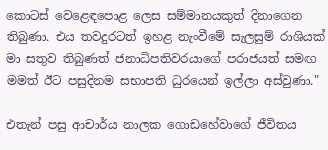කොටස් වෙළෙඳපොළ ලෙස සම්මානයකුත් දිනාගෙන තිබුණා. එය තවදුරටත් ඉහළ නැංවීමේ සැලසුම් රාශියක් මා සතුව තිබුණත් ජනාධිපතිවරයාගේ පරාජයත් සමඟ මමත් ඊට පසුදිනම සභාපති ධුරයෙන් ඉල්ලා අස්වුණා."

එතැන් පසු ආචාර්ය නාලක ගොඩහේවාගේ ජීවිතය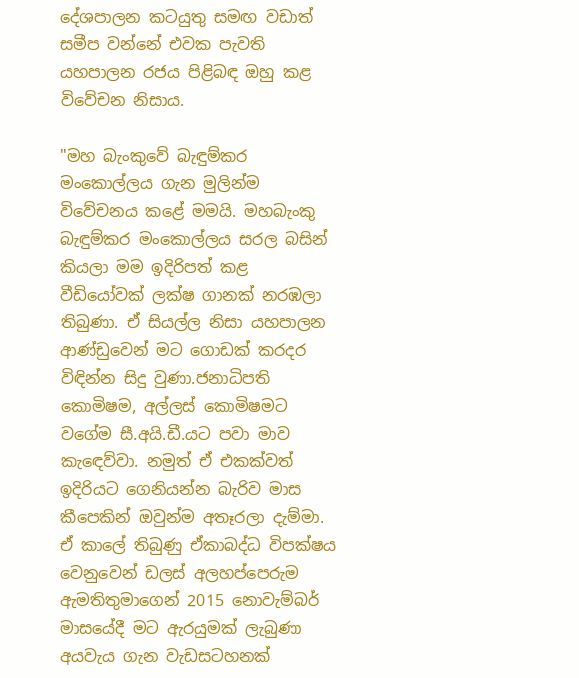දේශපාලන කටයුතු සමඟ වඩාත් සමීප වන්නේ එවක පැවති යහපාලන රජය පිළිබඳ ඔහු කළ විවේචන නිසාය.

"මහ බැංකුවේ බැඳුම්කර මංකොල්ලය ගැන මුලින්ම විවේචනය කළේ මමයි. මහබැංකු බැඳුම්කර මංකොල්ලය සරල බසින් කියලා මම ඉදිරිපත් කළ වීඩියෝවක් ලක්ෂ ගානක් නරඹලා තිබුණා. ඒ සියල්ල නිසා යහපාලන ආණ්ඩුවෙන් මට ගොඩක් කරදර විඳින්න සිදු වුණා.ජනාධිපති කොමිෂම, අල්ලස් කොමිෂමට වගේම සී.අයි.ඩී.යට පවා මාව කැඳෙව්වා. නමුත් ඒ එකක්වත් ඉදිරියට ගෙනියන්න බැරිව මාස කීපෙකින් ඔවුන්ම අතෑරලා දැම්මා. ඒ කාලේ තිබුණු ඒකාබද්ධ විපක්ෂය වෙනුවෙන් ඩලස් අලහප්පෙරුම ඇමතිතුමාගෙන් 2015 නොවැම්බර් මාසයේදී මට ඇරයුමක් ලැබුණා අයවැය ගැන වැඩසටහනක්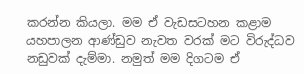කරන්න කියලා. මම ඒ වැඩසටහන කළාම යහපාලන ආණ්ඩුව නැවත වරක් මට විරුද්ධව නඩුවක් දැම්මා. නමුත් මම දිගටම ඒ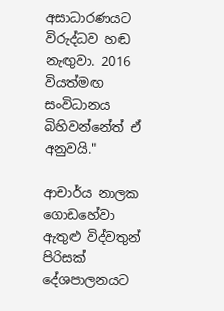අසාධාරණයට විරුද්ධව හඬ නැඟුවා. 2016 වියත්මඟ සංවිධානය බිහිවන්නේත් ඒ අනුවයි."

ආචාර්ය නාලක ගොඩහේවා ඇතුළු විද්වතුන් පිරිසක් දේශපාලනයට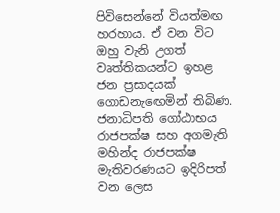පිවිසෙන්නේ වියත්මඟ හරහාය. ඒ වන විට ඔහු වැනි උගත් වෘත්තිකයන්ට ඉහළ ජන ප්‍රසාදයක් ගොඩනැඟෙමින් තිබිණ. ජනාධිපති ගෝඨාභය රාජපක්ෂ සහ අගමැති මහින්ද රාජපක්ෂ මැතිවරණයට ඉදිරිපත් වන ලෙස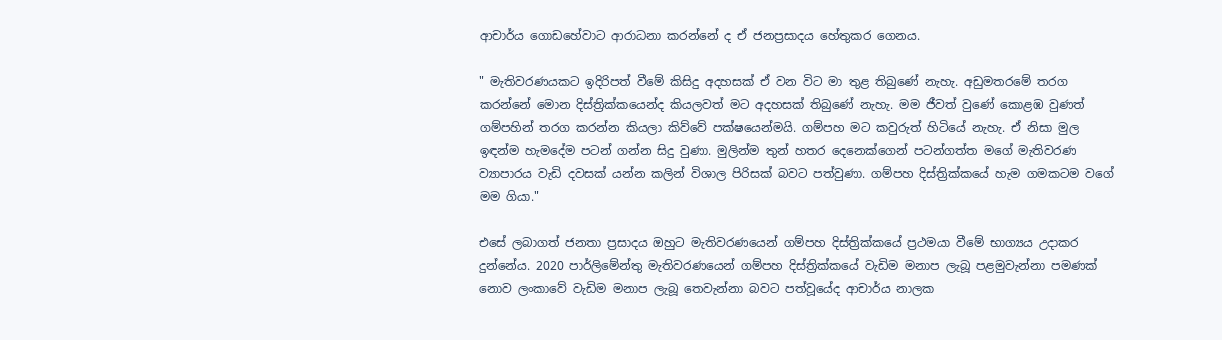ආචාර්ය ගොඩහේවාට ආරාධනා කරන්නේ ද ඒ ජනප්‍රසාදය හේතුකර ගෙනය.

" මැතිවරණයකට ඉදිරිපත් වීමේ කිසිදු අදහසක් ඒ වන විට මා තුළ තිබුණේ නැහැ. අඩුමතරමේ තරග කරන්නේ මොන දිස්ත්‍රික්කයෙන්ද කියලවත් මට අදහසක් තිබුණේ නැහැ. මම ජීවත් වුණේ කොළඹ වුණත් ගම්පහින් තරග කරන්න කියලා කිව්වේ පක්ෂයෙන්මයි. ගම්පහ මට කවුරුත් හිටියේ නැහැ. ඒ නිසා මුල ඉඳන්ම හැමදේම පටන් ගන්න සිදු වුණා. මුලින්ම තුන් හතර දෙනෙක්ගෙන් පටන්ගත්ත මගේ මැතිවරණ ව්‍යාපාරය වැඩි දවසක් යන්න කලින් විශාල පිරිසක් බවට පත්වුණා. ගම්පහ දිස්ත්‍රික්කයේ හැම ගමකටම වගේ මම ගියා."

එසේ ලබාගත් ජනතා ප්‍රසාදය ඔහුට මැතිවරණයෙන් ගම්පහ දිස්ත්‍රික්කයේ ප්‍රථමයා වීමේ භාග්‍යය උදාකර දුන්නේය. 2020 පාර්ලිමේන්තු මැතිවරණයෙන් ගම්පහ දිස්ත්‍රික්කයේ වැඩිම මනාප ලැබූ පළමුවැන්නා පමණක් නොව ලංකාවේ වැඩිම මනාප ලැබූ තෙවැන්නා බවට පත්වූයේද ආචාර්ය නාලක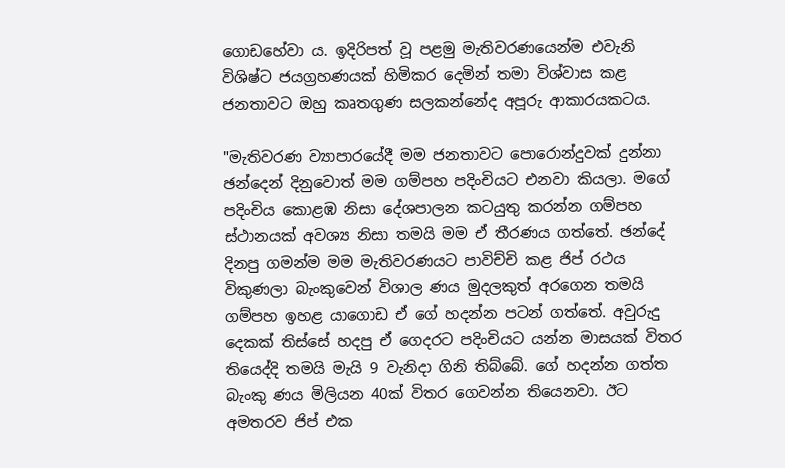ගොඩහේවා ය. ඉදිරිපත් වූ පළමු මැතිවරණයෙන්ම එවැනි විශිෂ්ට ජයග්‍රහණයක් හිමිකර දෙමින් තමා විශ්වාස කළ ජනතාවට ඔහු කෘතගුණ සලකන්නේද අපූරු ආකාරයකටය.

"මැතිවරණ ව්‍යාපාරයේදී මම ජනතාවට පොරොන්දුවක් දුන්නා ඡන්දෙන් දිනුවොත් මම ගම්පහ පදිංචියට එනවා කියලා. මගේ පදිංචිය කොළඹ නිසා දේශපාලන කටයුතු කරන්න ගම්පහ ස්ථානයක් අවශ්‍ය නිසා තමයි මම ඒ තීරණය ගත්තේ. ඡන්දේ දිනපු ගමන්ම මම මැතිවරණයට පාවිච්චි කළ ජිප් රථය විකුණලා බැංකුවෙන් විශාල ණය මුදලකුත් අරගෙන තමයි ගම්පහ ඉහළ යාගොඩ ඒ ගේ හදන්න පටන් ගත්තේ. අවුරුදු දෙකක් තිස්සේ හදපු ඒ ගෙදරට පදිංචියට යන්න මාසයක් විතර තියෙද්දි තමයි මැයි 9 වැනිදා ගිනි තිබ්බේ. ගේ හදන්න ගත්ත බැංකු ණය මිලියන 40ක් විතර ගෙවන්න තියෙනවා. ඊට අමතරව ජිප් එක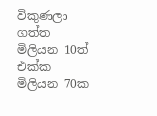විකුණලා ගත්ත මිලියන 10ත් එක්ක මිලියන 70ක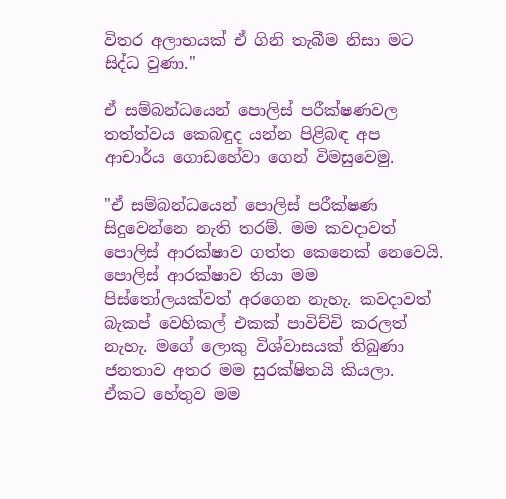විතර අලාභයක් ඒ ගිනි තැබීම නිසා මට සිද්ධ වුණා."

ඒ සම්බන්ධයෙන් පොලිස් පරීක්ෂණවල තත්ත්වය කෙබඳුද යන්න පිළිබඳ අප ආචාර්ය ගොඩහේවා ගෙන් විමසුවෙමු.

"ඒ සම්බන්ධයෙන් පොලිස් පරීක්ෂණ සිදුවෙන්නෙ නැති තරම්. මම කවදාවත් පොලිස් ආරක්ෂාව ගත්ත කෙනෙක් නෙවෙයි. පොලිස් ආරක්ෂාව තියා මම පිස්තෝලයක්වත් අරගෙන නැහැ. කවදාවත් බැකප් වෙහිකල් එකක් පාවිච්චි කරලත් නැහැ. මගේ ලොකු විශ්වාසයක් තිබුණා ජනතාව අතර මම සුරක්ෂිතයි කියලා. ඒකට හේතුව මම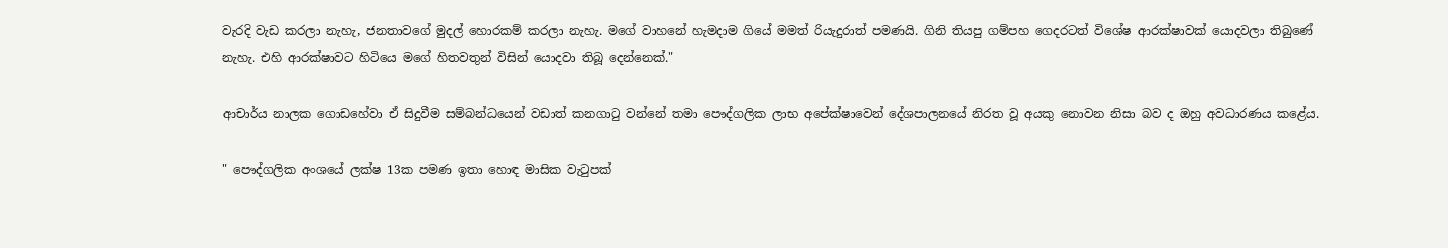වැරදි වැඩ කරලා නැහැ, ජනතාවගේ මුදල් හොරකම් කරලා නැහැ. මගේ වාහනේ හැමදාම ගියේ මමත් රියැදුරාත් පමණයි. ගිනි තියපු ගම්පහ ගෙදරටත් විශේෂ ආරක්ෂාවක් යොදවලා තිබුණේ නැහැ. එහි ආරක්ෂාවට හිටියෙ මගේ හිතවතුන් විසින් යොදවා තිබූ දෙන්නෙක්."

ආචාර්ය නාලක ගොඩහේවා ඒ සිදුවීම සම්බන්ධයෙන් වඩාත් කනගාටු වන්නේ තමා පෞද්ගලික ලාභ අපේක්ෂාවෙන් දේශපාලනයේ නිරත වූ අයකු නොවන නිසා බව ද ඔහු අවධාරණය කළේය.

" පෞද්ගලික අංශයේ ලක්ෂ 13ක පමණ ඉතා හොඳ මාසික වැටුපක්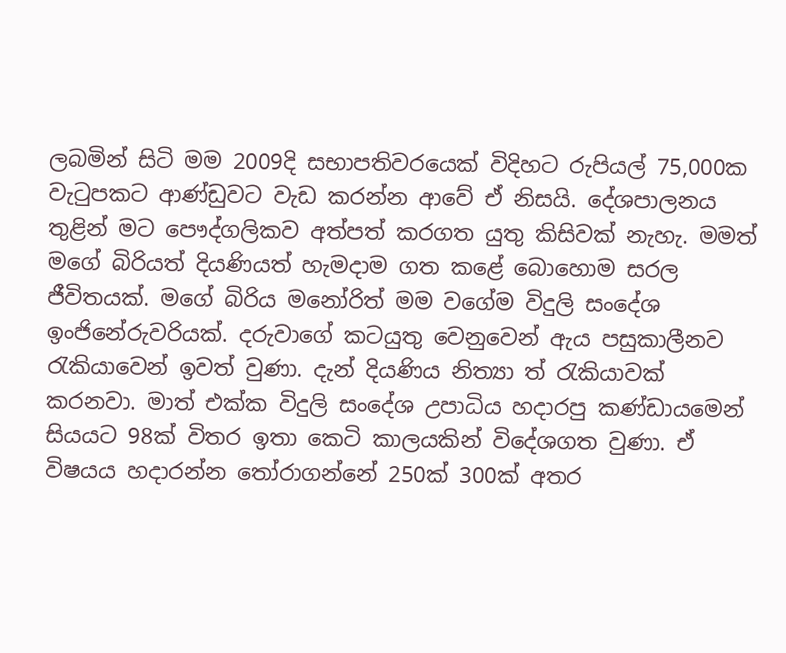ලබමින් සිටි මම 2009දි සභාපතිවරයෙක් විදිහට රුපියල් 75,000ක වැටුපකට ආණ්ඩුවට වැඩ කරන්න ආවේ ඒ නිසයි. දේශපාලනය තුළින් මට පෞද්ගලිකව අත්පත් කරගත යුතු කිසිවක් නැහැ. මමත් මගේ බිරියත් දියණියත් හැමදාම ගත කළේ බොහොම සරල ජීවිතයක්. මගේ බිරිය මනෝරිත් මම වගේම විදුලි සංදේශ ඉංජිනේරුවරියක්. දරුවාගේ කටයුතු වෙනුවෙන් ඇය පසුකාලීනව රැකියාවෙන් ඉවත් වුණා. දැන් දියණිය නිත්‍යා ත් රැකියාවක් කරනවා. මාත් එක්ක විදුලි සංදේශ උපාධිය හදාරපු කණ්ඩායමෙන් සියයට 98ක් විතර ඉතා කෙටි කාලයකින් විදේශගත වුණා. ඒ විෂයය හදාරන්න තෝරාගන්නේ 250ක් 300ක් අතර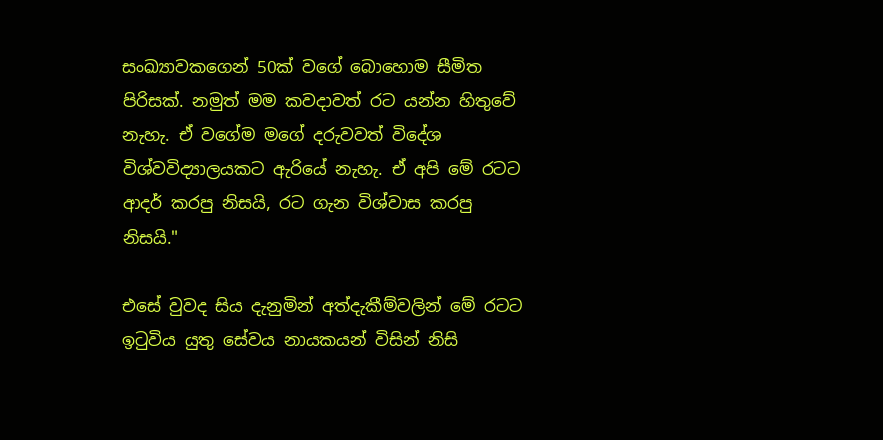සංඛ්‍යාවකගෙන් 50ක් වගේ බොහොම සීමිත පිරිසක්. නමුත් මම කවදාවත් රට යන්න හිතුවේ නැහැ. ඒ වගේම මගේ දරුවවත් විදේශ විශ්වවිද්‍යාලයකට ඇරියේ නැහැ. ඒ අපි මේ රටට ආදර් කරපු නිසයි, රට ගැන විශ්වාස කරපු නිසයි."

එසේ වුවද සිය දැනුමින් අත්දැකීම්වලින් මේ රටට ඉටුවිය යුතු සේවය නායකයන් විසින් නිසි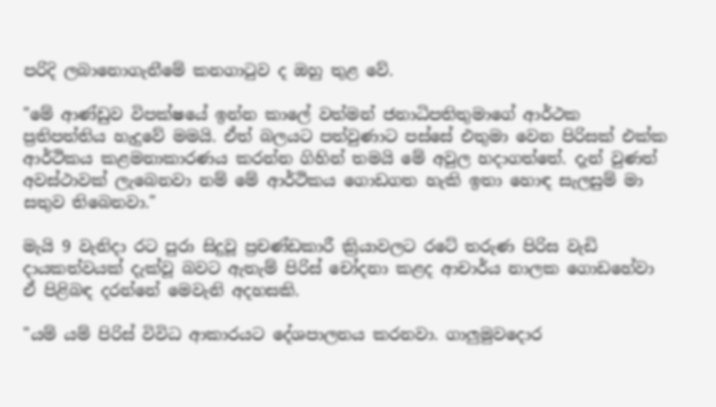පරිදි ලබානොගැනීමේ කනගාටුව ද ඔහු තුළ වේ.

"මේ ආණ්ඩුව විපක්ෂයේ ඉන්න කාලේ වත්මන් ජනාධිපතිතුමාගේ ආර්ථක ප්‍රතිපත්තිය හැදුවේ මමයි. ඒත් බලයට පත්වුණාට පස්සේ එතුමා වෙන පිරිසක් එක්ක ආර්ථිකය කළමනාකාරණය කරන්න ගිහින් තමයි මේ අවුල හදාගත්තේ. දැන් වුණත් අවස්ථාවක් ලැබෙනවා නම් මේ ආර්ථිකය ගොඩගත හැකි ඉතා හොඳ සැලසුම් මා සතුව තිබෙනවා."

මැයි 9 වැනිදා රට පුරා සිදුවූ ප්‍රචණ්ඩකාරී ක්‍රියාවලට රටේ තරුණ පිරිස වැඩි දායකත්වයක් දැක්වූ බවට ඇතැම් පිරිස් චෝදනා කළද ආචාර්ය නාලක ගොඩහේවා ඒ පිළිබඳ දරන්නේ මෙවැනි අදහසකි.

"යම් යම් පිරිස් විවිධ ආකාරයට දේශපාලනය කරනවා. ගාලුමුවදොර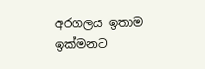අරගලය ඉතාම ඉක්මනට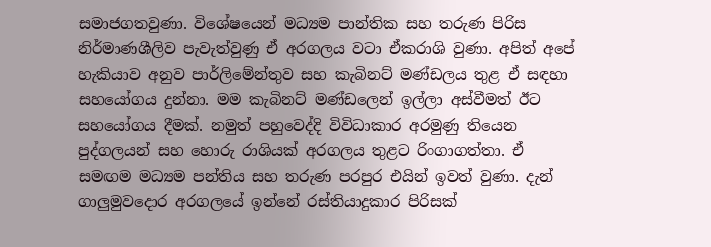සමාජගතවුණා. විශේෂයෙන් මධ්‍යම පාන්තික සහ තරුණ පිරිස නිර්මාණශීලිව පැවැත්වුණු ඒ අරගලය වටා ඒකරාශි වුණා. අපිත් අපේ හැකියාව අනුව පාර්ලිමේන්තුව සහ කැබිනට් මණ්ඩලය තුළ ඒ සඳහා සහයෝගය දුන්නා. මම කැබිනට් මණ්ඩලෙන් ඉල්ලා අස්වීමත් ඊට සහයෝගය දීමක්. නමුත් පහුවෙද්දි විවිධාකාර අරමුණු තියෙන පුද්ගලයන් සහ හොරු රාශියක් අරගලය තුළට රිංගාගත්තා. ඒ සමඟම මධ්‍යම පන්තිය සහ තරුණ පරපුර එයින් ඉවත් වුණා. දැන් ගාලුමුවදොර අරගලයේ ඉන්නේ රස්තියාදුකාර පිරිසක්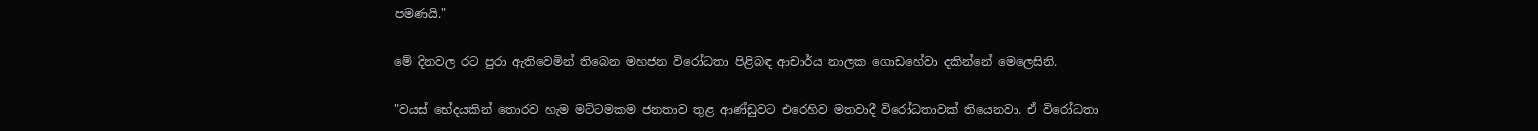පමණයි."

මේ දිනවල රට පුරා ඇතිවෙමින් තිබෙන මහජන විරෝධතා පිළිබඳ ආචාර්ය නාලක ගොඩහේවා දකින්නේ මෙලෙසිනි.

"වයස් භේදයකින් තොරව හැම මට්ටමකම ජනතාව තුළ ආණ්ඩුවට එරෙහිව මතවාදී විරෝධතාවක් තියෙනවා. ඒ විරෝධතා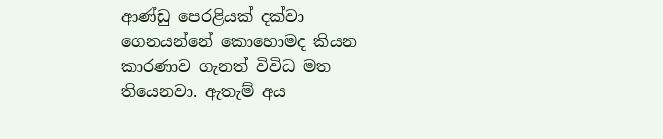ආණ්ඩු පෙරළියක් දක්වා ගෙනයන්නේ කොහොමද කියන කාරණාව ගැනත් විවිධ මත තියෙනවා. ඇතැම් අය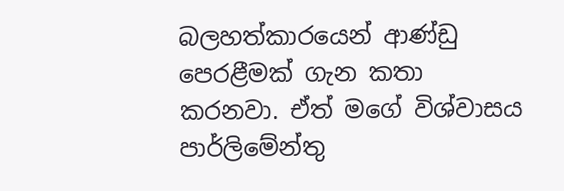බලහත්කාරයෙන් ආණ්ඩු පෙරළීමක් ගැන කතා කරනවා. ඒත් මගේ විශ්වාසය පාර්ලිමේන්තු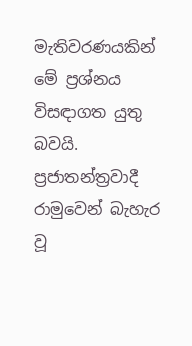මැතිවරණයකින් මේ ප්‍රශ්නය විසඳාගත යුතු බවයි. ප්‍රජාතන්ත්‍රවාදී රාමුවෙන් බැහැර වූ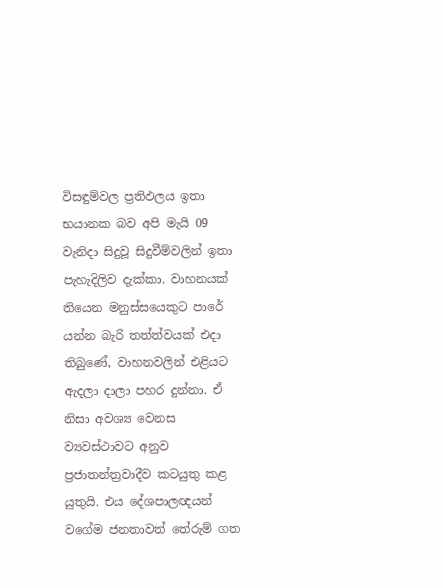විසඳුම්වල ප්‍රතිඵලය ඉතා භයානක බව අපි මැයි 09 වැනිදා සිදුවූ සිදුවීම්වලින් ඉතා පැහැදිලිව දැක්කා. වාහනයක් තියෙන මනුස්සයෙකුට පාරේ යන්න බැරි තත්ත්වයක් එදා තිබුණේ, වාහනවලින් එළියට ඇදලා දාලා පහර දුන්නා. ඒ නිසා අවශ්‍ය වෙනස ව්‍යවස්ථාවට අනුව ප්‍රජාතන්ත්‍රවාදීව කටයුතු කළ යුතුයි. එය දේශපාලඥයන් වගේම ජනතාවත් තේරුම් ගත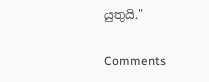යුතුයි."

Comments